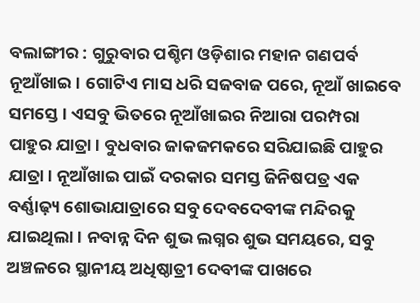ବଲାଙ୍ଗୀର : ଗୁରୁବାର ପଶ୍ଚିମ ଓଡ଼ିଶାର ମହାନ ଗଣପର୍ବ ନୂଆଁଖାଇ। ଗୋଟିଏ ମାସ ଧରି ସଜବାଜ ପରେ, ନୂଆଁ ଖାଇବେ ସମସ୍ତେ। ଏସବୁ ଭିତରେ ନୂଆଁଖାଇର ନିଆରା ପରମ୍ପରା ପାହୁର ଯାତ୍ରା। ବୁଧବାର ଜାକଜମକରେ ସରିଯାଇଛି ପାହୁର ଯାତ୍ରା। ନୂଆଁଖାଇ ପାଇଁ ଦରକାର ସମସ୍ତ ଜିନିଷପତ୍ର ଏକ ବର୍ଣ୍ଣାଢ଼୍ୟ ଶୋଭାଯାତ୍ରାରେ ସବୁ ଦେବଦେବୀଙ୍କ ମନ୍ଦିରକୁ ଯାଇଥିଲା। ନବାନ୍ନ ଦିନ ଶୁଭ ଲଗ୍ନର ଶୁଭ ସମୟରେ, ସବୁ ଅଞ୍ଚଳରେ ସ୍ଥାନୀୟ ଅଧିଷ୍ଠାତ୍ରୀ ଦେବୀଙ୍କ ପାଖରେ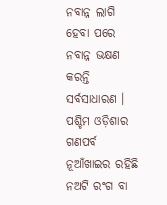ନବାନ୍ନ ଲାଗି ହେବା ପରେ ନବାନ୍ନ ଭକ୍ଷଣ କରନ୍ତି ସର୍ବସାଧାରଣ ।
ପଶ୍ଚିମ ଓଡ଼ିଶାର ଗଣପର୍ବ ନୂଆଁଖାଇର ରହିଛି ନଅଟି ରଂଗ ବା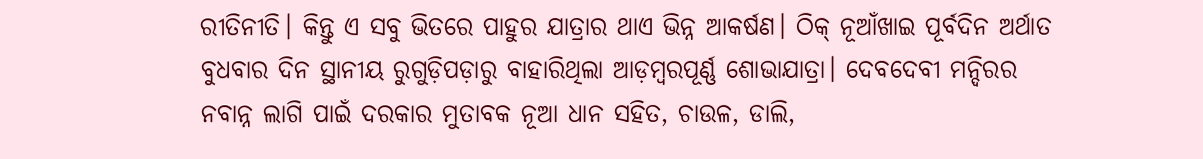ରୀତିନୀତି। କିନ୍ତୁ ଏ ସବୁ ଭିତରେ ପାହୁର ଯାତ୍ରାର ଥାଏ ଭିନ୍ନ ଆକର୍ଷଣ। ଠିକ୍ ନୂଆଁଖାଇ ପୂର୍ବଦିନ ଅର୍ଥାତ ବୁଧବାର ଦିନ ସ୍ଥାନୀୟ ରୁଗୁଡ଼ିପଡ଼ାରୁ ବାହାରିଥିଲା ଆଡ଼ମ୍ବରପୂର୍ଣ୍ଣ ଶୋଭାଯାତ୍ରା। ଦେବଦେବୀ ମନ୍ଦିରର ନବାନ୍ନ ଲାଗି ପାଇଁ ଦରକାର ମୁତାବକ ନୂଆ ଧାନ ସହିତ, ଚାଉଳ, ଡାଲି,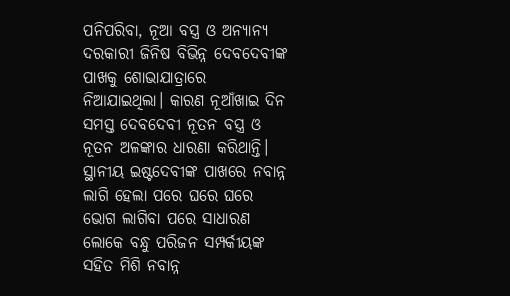ପନିପରିବା, ନୂଆ ବସ୍ତ୍ର ଓ ଅନ୍ୟାନ୍ୟ ଦରକାରୀ ଜିନିଷ ବିଭିନ୍ନ ଦେବଦେବୀଙ୍କ ପାଖକୁ ଶୋଭାଯାତ୍ରାରେ ନିଆଯାଇଥିଲା। କାରଣ ନୂଆଁଖାଇ ଦିନ ସମସ୍ତ ଦେବଦେବୀ ନୂତନ ବସ୍ତ୍ର ଓ ନୂତନ ଅଳଙ୍କାର ଧାରଣା କରିଥାନ୍ତି। ସ୍ଥାନୀୟ ଇଷ୍ଟଦେବୀଙ୍କ ପାଖରେ ନବାନ୍ନ ଲାଗି ହେଲା ପରେ ଘରେ ଘରେ ଭୋଗ ଲାଗିବା ପରେ ସାଧାରଣ ଲୋକେ ବନ୍ଧୁ ପରିଜନ ସମ୍ପର୍କୀୟଙ୍କ ସହିତ ମିଶି ନବାନ୍ନ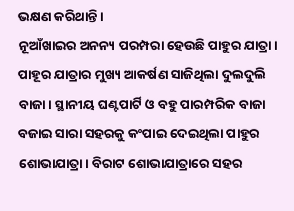ଭକ୍ଷଣ କରିଥାନ୍ତି।
ନୂଆଁଖାଇର ଅନନ୍ୟ ପରମ୍ପରା ହେଉଛି ପାହୁର ଯାତ୍ରା। ପାହୂର ଯାତ୍ରାର ମୁଖ୍ୟ ଆକର୍ଷଣ ସାଜିଥିଲା ଦୁଲଦୁଲି ବାଜା। ସ୍ଥାନୀୟ ଘଣ୍ଟପାର୍ଟି ଓ ବହୁ ପାରମ୍ପରିକ ବାଜା ବଜାଇ ସାରା ସହରକୁ କଂପାଇ ଦେଇଥିଲା ପାହୁର ଶୋଭାଯାତ୍ରା। ବିରାଟ ଶୋଭାଯାତ୍ରାରେ ସହର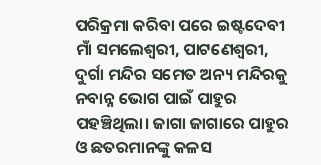ପରିକ୍ରମା କରିବା ପରେ ଇଷ୍ଟଦେବୀ ମାଁ ସମଲେଶ୍ୱରୀ, ପାଟଣେଶ୍ୱରୀ, ଦୁର୍ଗା ମନ୍ଦିର ସମେତ ଅନ୍ୟ ମନ୍ଦିରକୁ ନବାନ୍ନ ଭୋଗ ପାଇଁ ପାହୁର ପହଞ୍ଚିଥିଲା। ଜାଗା ଜାଗାରେ ପାହୁର ଓ ଛତରମାନଙ୍କୁ କଳସ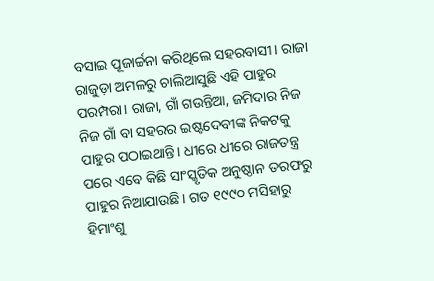ବସାଇ ପୂଜାର୍ଚ୍ଚନା କରିଥିଲେ ସହରବାସୀ। ରାଜା ରାଜୁଡ଼ା ଅମଳରୁ ଚାଲିଆସୁଛି ଏହି ପାହୁର ପରମ୍ପରା। ରାଜା, ଗାଁ ଗଉନ୍ତିଆ, ଜମିଦାର ନିଜ ନିଜ ଗାଁ ବା ସହରର ଇଷ୍ଟଦେବୀଙ୍କ ନିକଟକୁ ପାହୁର ପଠାଇଥାନ୍ତି। ଧୀରେ ଧୀରେ ରାଜତନ୍ତ୍ର ପରେ ଏବେ କିଛି ସାଂସ୍କୃତିକ ଅନୁଷ୍ଠାନ ତରଫରୁ ପାହୁର ନିଆଯାଉଛି। ଗତ ୧୯୯୦ ମସିହାରୁ ହିମାଂଶୁ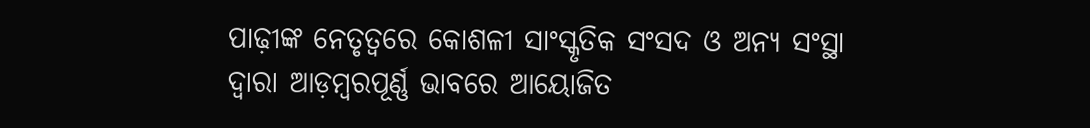ପାଢ଼ୀଙ୍କ ନେତୃତ୍ୱରେ କୋଶଳୀ ସାଂସ୍କୃତିକ ସଂସଦ ଓ ଅନ୍ୟ ସଂସ୍ଥା ଦ୍ୱାରା ଆଡ଼ମ୍ବରପୂର୍ଣ୍ଣ ଭାବରେ ଆୟୋଜିତ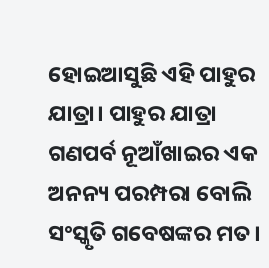ହୋଇଆସୁଛି ଏହି ପାହୁର ଯାତ୍ରା। ପାହୁର ଯାତ୍ରା ଗଣପର୍ବ ନୂଆଁଖାଇର ଏକ ଅନନ୍ୟ ପରମ୍ପରା ବୋଲି ସଂସ୍କୃତି ଗବେଷଙ୍କର ମତ।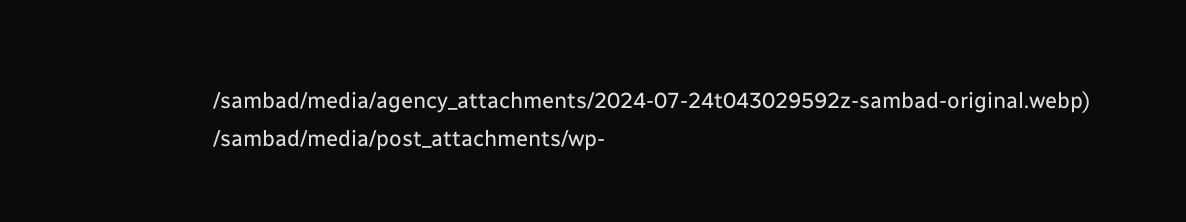/sambad/media/agency_attachments/2024-07-24t043029592z-sambad-original.webp)
/sambad/media/post_attachments/wp-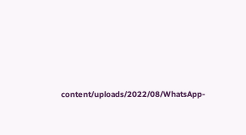content/uploads/2022/08/WhatsApp-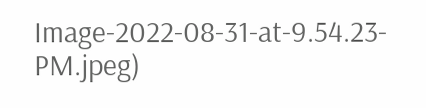Image-2022-08-31-at-9.54.23-PM.jpeg)